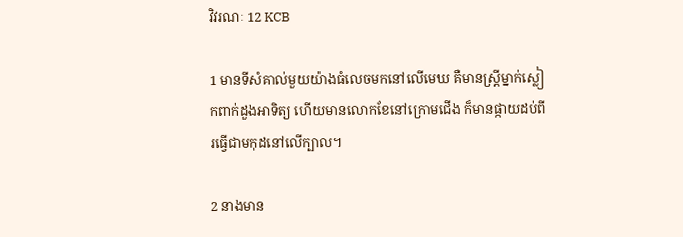វិវរណៈ 12 KCB

1 មានទីសំគាល់មួយយ៉ាងធំលេចមកនៅលើមេឃ គឺមានស្រ្ដីម្នាក់ស្លៀកពាក់ដួងអាទិត្យ ហើយមានលោកខែនៅក្រោមជើង ក៏មានផ្កាយដប់ពីរធ្វើជាមកុដនៅលើក្បាល។

2 នាងមាន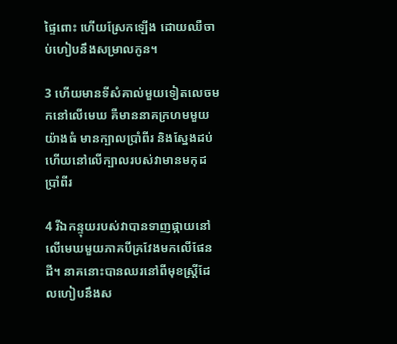ផ្ទៃពោះ ហើយស្រែកឡើង ដោយឈឺចាប់ហៀបនឹងសម្រាលកូន។

3 ហើយមានទីសំគាល់មួយទៀតលេចមកនៅលើមេឃ គឺមាននាគក្រហមមួយយ៉ាងធំ មានក្បាលប្រាំពីរ និងស្នែងដប់ ហើយនៅលើក្បាលរបស់វាមានមកុដប្រាំពីរ

4 រីឯកន្ទុយរបស់វាបានទាញផ្កាយនៅលើមេឃមួយភាគបីគ្រវែងមកលើផែនដី។ នាគនោះបានឈរនៅពីមុខស្រ្ដីដែលហៀបនឹងស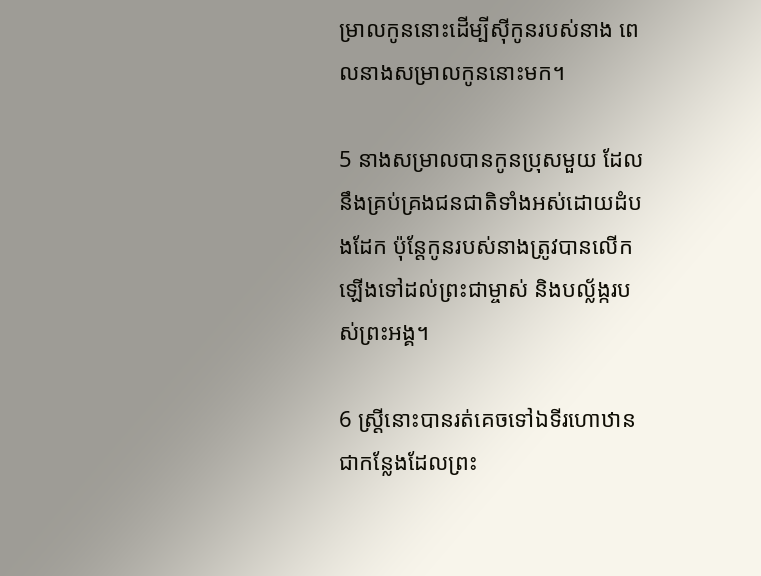ម្រាលកូននោះដើម្បីស៊ីកូនរបស់នាង ពេលនាងសម្រាលកូននោះមក។

5 នាងសម្រាលបានកូនប្រុសមួយ ដែលនឹងគ្រប់គ្រងជនជាតិទាំងអស់ដោយដំបងដែក ប៉ុន្ដែកូនរបស់នាងត្រូវបានលើកឡើងទៅដល់ព្រះជាម្ចាស់ និងបល្ល័ង្ករបស់ព្រះអង្គ។

6 ស្រ្ដីនោះបានរត់គេចទៅឯទីរហោឋាន ជាកន្លែងដែលព្រះ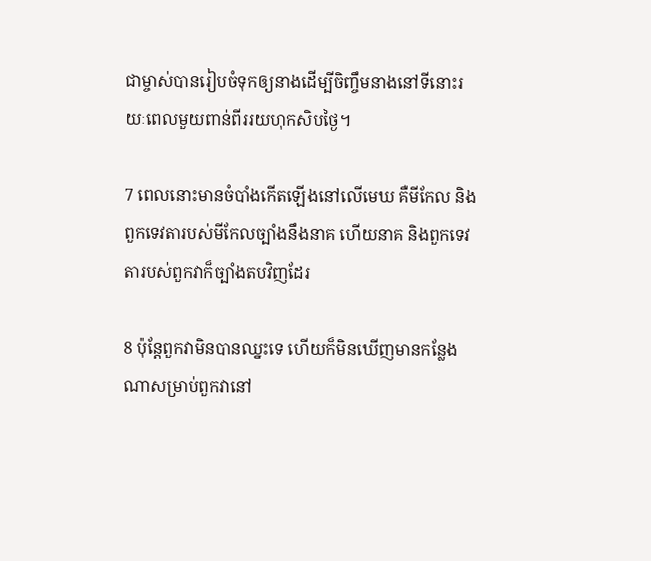ជាម្ចាស់បានរៀបចំទុកឲ្យនាងដើម្បីចិញ្ចឹមនាងនៅទីនោះរយៈពេលមួយពាន់ពីររយហុកសិបថ្ងៃ។

7 ពេលនោះមានចំបាំងកើតឡើងនៅលើមេឃ គឺមីកែល និងពួកទេវតារបស់មីកែលច្បាំងនឹងនាគ ហើយនាគ និងពួកទេវតារបស់ពួកវាក៏ច្បាំងតបវិញដែរ

8 ប៉ុន្ដែពួកវាមិនបានឈ្នះទេ ហើយក៏មិនឃើញមានកន្លែងណាសម្រាប់ពួកវានៅ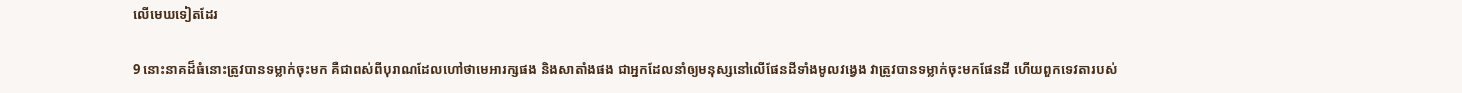លើមេឃទៀតដែរ

9 នោះនាគដ៏ធំនោះត្រូវបានទម្លាក់ចុះមក គឺជាពស់ពីបុរាណដែលហៅថាមេអារក្សផង និងសាតាំងផង ជាអ្នកដែលនាំឲ្យមនុស្សនៅលើផែនដីទាំងមូលវង្វេង វាត្រូវបានទម្លាក់ចុះមកផែនដី ហើយពួកទេវតារបស់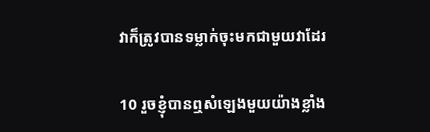វាក៏ត្រូវបានទម្លាក់ចុះមកជាមួយវាដែរ

10 រួចខ្ញុំបានឮសំឡេងមួយយ៉ាងខ្លាំង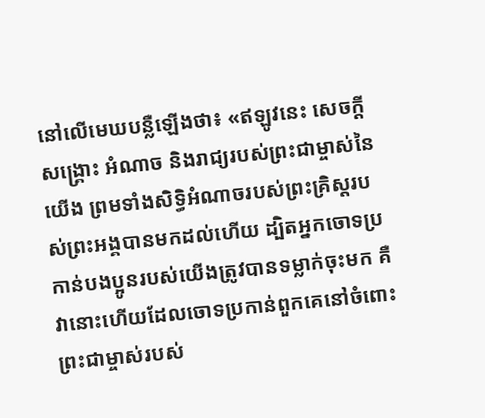នៅលើមេឃបន្លឺឡើងថា៖ «ឥឡូវនេះ សេចក្ដីសង្គ្រោះ អំណាច និងរាជ្យរបស់ព្រះជាម្ចាស់នៃយើង ព្រមទាំងសិទ្ធិអំណាចរបស់ព្រះគ្រិស្ដរបស់ព្រះអង្គបានមកដល់ហើយ ដ្បិតអ្នកចោទប្រកាន់បងប្អូនរបស់យើងត្រូវបានទម្លាក់ចុះមក គឺវានោះហើយដែលចោទប្រកាន់ពួកគេនៅចំពោះព្រះជាម្ចាស់របស់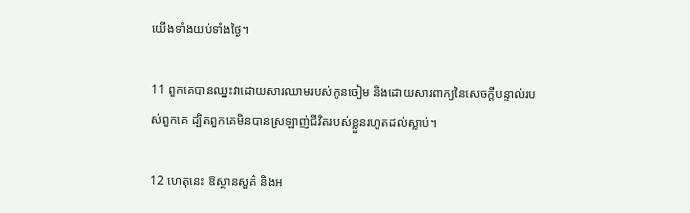យើងទាំងយប់ទាំងថ្ងៃ។

11 ពួកគេបានឈ្នះវាដោយសារឈាមរបស់កូនចៀម និងដោយសារពាក្យនៃសេចក្ដីបន្ទាល់របស់ពួកគេ ដ្បិតពួកគេមិនបានស្រឡាញ់ជីវិតរបស់ខ្លួនរហូតដល់ស្លាប់។

12 ហេតុនេះ ឱស្ថានសួគ៌ និងអ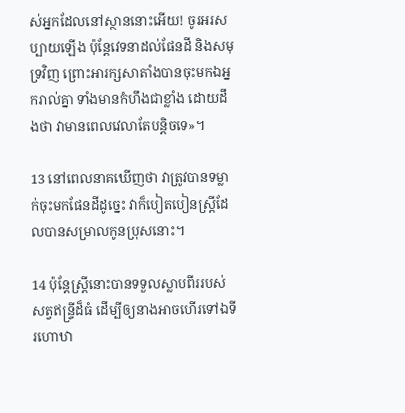ស់អ្នកដែលនៅស្ថាននោះអើយ! ចូរអរសប្បាយឡើង ប៉ុន្ដែវេទនាដល់ផែនដី និងសមុទ្រវិញ ព្រោះអារក្សសាតាំងបានចុះមកឯអ្នករាល់គ្នា ទាំងមានកំហឹងជាខ្លាំង ដោយដឹងថា វាមានពេលវេលាតែបន្ដិចទេ»។

13 នៅពេលនាគឃើញថា វាត្រូវបានទម្លាក់ចុះមកផែនដីដូច្នេះ វាក៏បៀតបៀនស្រ្ដីដែលបានសម្រាលកូនប្រុសនោះ។

14 ប៉ុន្ដែស្រ្ដីនោះបានទទួលស្លាបពីររបស់សត្វឥន្ទ្រីដ៏ធំ ដើម្បីឲ្យនាងអាចហើរទៅឯទីរហោឋា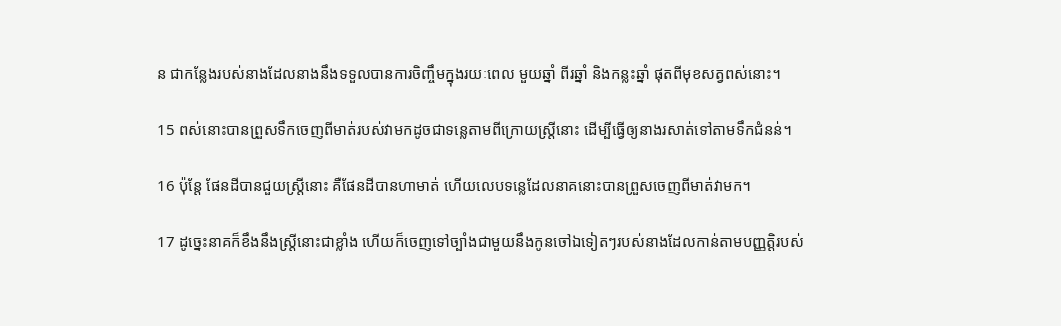ន ជាកន្លែងរបស់នាងដែលនាងនឹងទទួលបានការចិញ្ចឹមក្នុងរយៈពេល មួយឆ្នាំ ពីរឆ្នាំ និងកន្លះឆ្នាំ ផុតពីមុខសត្វពស់នោះ។

15 ពស់នោះបានព្រួសទឹកចេញពីមាត់របស់វាមកដូចជាទន្លេតាមពីក្រោយស្រ្ដីនោះ ដើម្បីធ្វើឲ្យនាងរសាត់ទៅតាមទឹកជំនន់។

16 ប៉ុន្ដែ ផែនដីបានជួយស្រ្ដីនោះ គឺផែនដីបានហាមាត់ ហើយលេបទន្លេដែលនាគនោះបានព្រួសចេញពីមាត់វាមក។

17 ដូច្នេះនាគក៏ខឹងនឹងស្រ្ដីនោះជាខ្លាំង ហើយក៏ចេញទៅច្បាំងជាមួយនឹងកូនចៅឯទៀតៗរបស់នាងដែលកាន់តាមបញ្ញត្ដិរបស់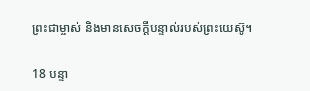ព្រះជាម្ចាស់ និងមានសេចក្ដីបន្ទាល់របស់ព្រះយេស៊ូ។

18 បន្ទា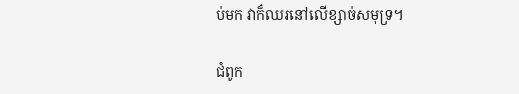ប់មក វាក៏ឈរនៅលើខ្សាច់សមុទ្រ។

ជំពូក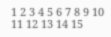1 2 3 4 5 6 7 8 9 10 11 12 13 14 15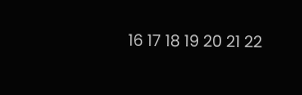16 17 18 19 20 21 22